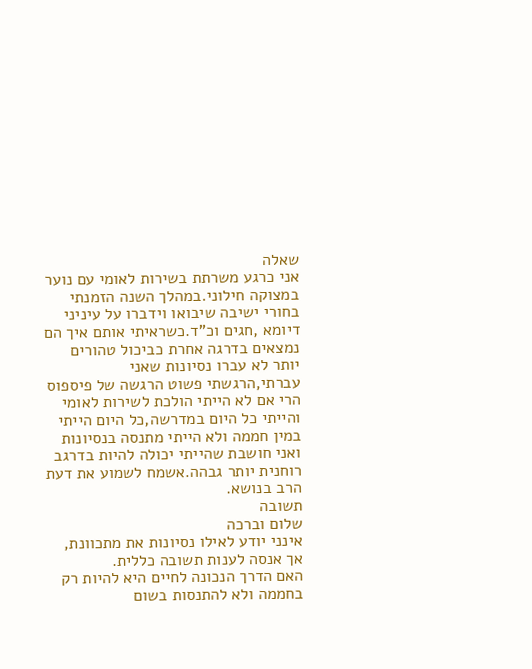שאלה
אני כרגע משרתת בשירות לאומי עם נוער במצוקה חילוני.במהלך השנה הזמנתי בחורי ישיבה שיבואו וידברו על עיניני דיומא ,חגים וכ"ד.כשראיתי אותם איך הם נמצאים בדרגה אחרת כביכול טהורים יותר לא עברו נסיונות שאני עברתי,הרגשתי פשוט הרגשה של פיספוס הרי אם לא הייתי הולכת לשירות לאומי והייתי כל היום במדרשה,כל היום הייתי במין חממה ולא הייתי מתנסה בנסיונות ואני חושבת שהייתי יכולה להיות בדרגב רוחנית יותר גבהה.אשמח לשמוע את דעת הרב בנושא.
תשובה
שלום וברכה
אינני יודע לאילו נסיונות את מתכוונת, אך אנסה לענות תשובה כללית.
האם הדרך הנכונה לחיים היא להיות רק בחממה ולא להתנסות בשום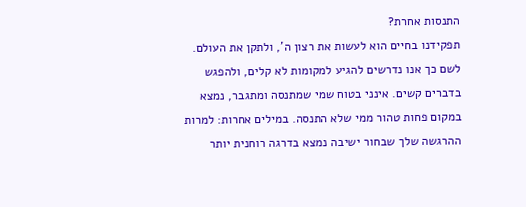התנסות אחרת?
תפקידנו בחיים הוא לעשות את רצון ה', ולתקן את העולם. לשם כך אנו נדרשים להגיע למקומות לא קלים, ולהפגש בדברים קשים. אינני בטוח שמי שמתנסה ומתגבר, נמצא במקום פחות טהור ממי שלא התנסה. במילים אחרות: למרות ההרגשה שלך שבחור ישיבה נמצא בדרגה רוחנית יותר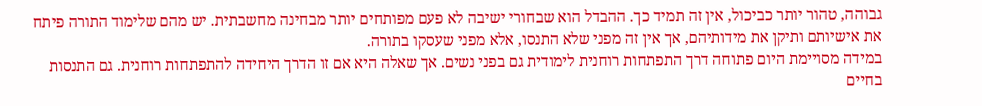גבוהה, טהור יותר כביכול, אין זה תמיד כך. ההבדל הוא שבחורי ישיבה לא פעם מפותחים יותר מבחינה מחשבתית. יש מהם שלימוד התורה פיתח את אישיותם ותיקן את מידותיהם, אך אין זה מפני שלא התנסו, אלא מפני שעסקו בתורה.
במידה מסויימת היום פתוחה דרך התפתחות רוחנית לימודית גם בפני נשים. אך שאלה היא אם זו הדרך היחידה להתפתחות רוחנית. גם התנסות בחיים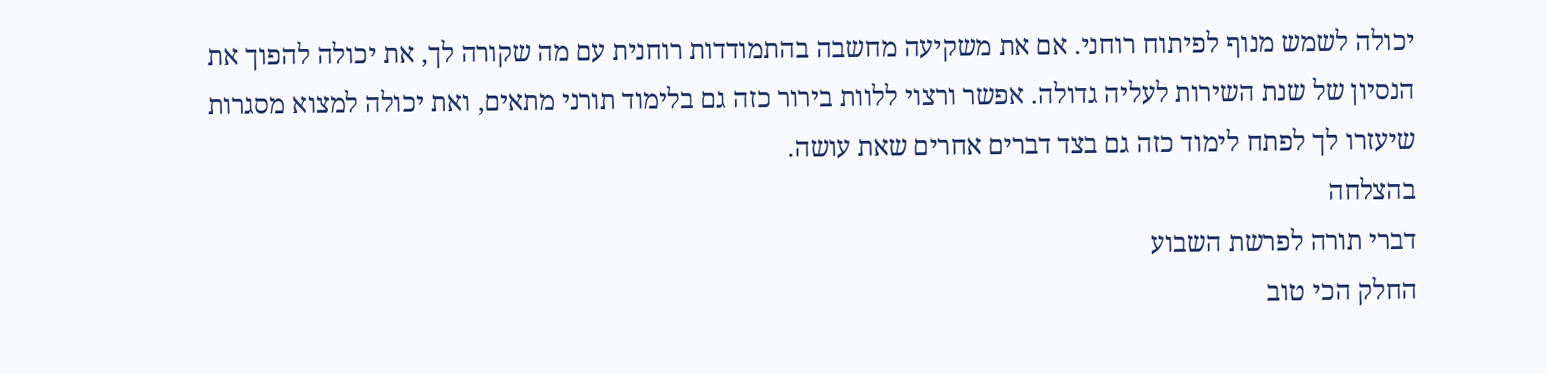יכולה לשמש מנוף לפיתוח רוחני. אם את משקיעה מחשבה בהתמודדות רוחנית עם מה שקורה לך, את יכולה להפוך את הנסיון של שנת השירות לעליה גדולה. אפשר ורצוי ללוות בירור כזה גם בלימוד תורני מתאים, ואת יכולה למצוא מסגרות שיעזרו לך לפתח לימוד כזה גם בצד דברים אחרים שאת עושה.
בהצלחה
דברי תורה לפרשת השבוע
החלק הכי טוב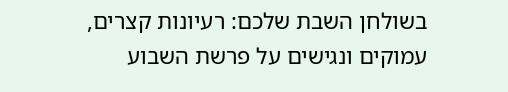בשולחן השבת שלכם: רעיונות קצרים, עמוקים ונגישים על פרשת השבוע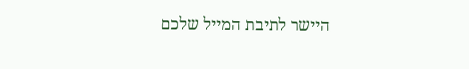היישר לתיבת המייל שלכם